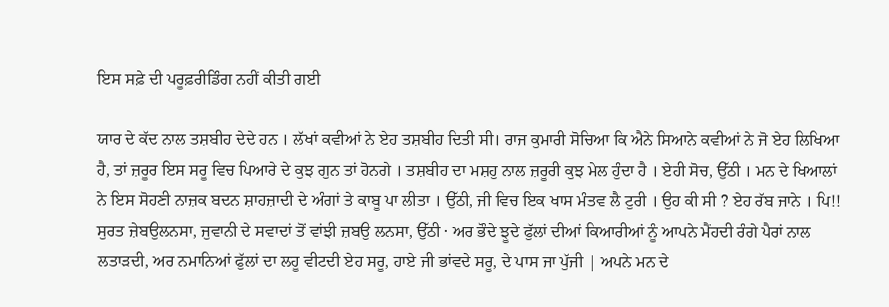ਇਸ ਸਫ਼ੇ ਦੀ ਪਰੂਫ਼ਰੀਡਿੰਗ ਨਹੀਂ ਕੀਤੀ ਗਈ

ਯਾਰ ਦੇ ਕੱਦ ਨਾਲ ਤਸ਼ਬੀਹ ਦੇਦੇ ਹਨ । ਲੱਖਾਂ ਕਵੀਆਂ ਨੇ ਏਹ ਤਸ਼ਬੀਹ ਦਿਤੀ ਸੀ। ਰਾਜ ਕੁਮਾਰੀ ਸੋਚਿਆ ਕਿ ਐਨੇ ਸਿਆਨੇ ਕਵੀਆਂ ਨੇ ਜੋ ਏਹ ਲਿਖਿਆ ਹੈ, ਤਾਂ ਜ਼ਰੂਰ ਇਸ ਸਰੂ ਵਿਚ ਪਿਆਰੇ ਦੇ ਕੁਝ ਗੁਨ ਤਾਂ ਹੋਨਗੇ । ਤਸ਼ਬੀਹ ਦਾ ਮਸ਼ਹੁ ਨਾਲ ਜ਼ਰੂਰੀ ਕੁਝ ਮੇਲ ਹੁੰਦਾ ਹੈ । ਏਹੀ ਸੋਚ, ਉੱਠੀ । ਮਨ ਦੇ ਖਿਆਲਾਂ ਨੇ ਇਸ ਸੋਹਣੀ ਨਾਜ਼ਕ ਬਦਨ ਸ਼ਾਹਜ਼ਾਦੀ ਦੇ ਅੰਗਾਂ ਤੇ ਕਾਬੂ ਪਾ ਲੀਤਾ । ਉੱਠੀ, ਜੀ ਵਿਚ ਇਕ ਖਾਸ ਮੰਤਵ ਲੈ ਟੁਰੀ । ਉਹ ਕੀ ਸੀ ? ਏਹ ਰੱਬ ਜਾਨੇ । ਪਿ!! ਸੁਰਤ ਜ਼ੇਬਉਲਨਸਾ, ਜੁਵਾਨੀ ਦੇ ਸਵਾਦਾਂ ਤੋਂ ਵਾਂਝੀ ਜ਼ਬਉ ਲਨਸਾ, ਉੱਠੀ · ਅਰ ਭੌਦੇ ਝੂਦੇ ਫੁੱਲਾਂ ਦੀਆਂ ਕਿਆਰੀਆਂ ਨੂੰ ਆਪਨੇ ਮੈਂਹਦੀ ਰੰਗੇ ਪੈਰਾਂ ਨਾਲ ਲਤਾੜਦੀ, ਅਰ ਨਮਾਨਿਆਂ ਫੁੱਲਾਂ ਦਾ ਲਹੂ ਵੀਟਦੀ ਏਹ ਸਰੂ, ਹਾਏ ਜੀ ਭਾਂਵਦੇ ਸਰੂ, ਦੇ ਪਾਸ ਜਾ ਪੁੱਜੀ | ਅਪਨੇ ਮਨ ਦੇ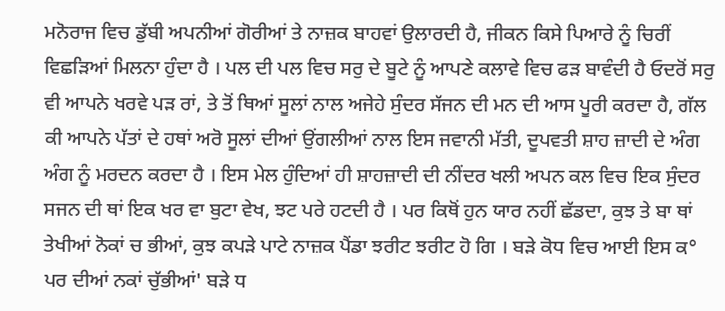ਮਨੋਰਾਜ ਵਿਚ ਡੁੱਬੀ ਅਪਨੀਆਂ ਗੋਰੀਆਂ ਤੇ ਨਾਜ਼ਕ ਬਾਹਵਾਂ ਉਲਾਰਦੀ ਹੈ, ਜੀਕਨ ਕਿਸੇ ਪਿਆਰੇ ਨੂੰ ਚਿਰੀਂ ਵਿਛੜਿਆਂ ਮਿਲਨਾ ਹੁੰਦਾ ਹੈ । ਪਲ ਦੀ ਪਲ ਵਿਚ ਸਰੁ ਦੇ ਬੂਟੇ ਨੂੰ ਆਪਣੇ ਕਲਾਵੇ ਵਿਚ ਫੜ ਬਾਵੰਦੀ ਹੈ ਓਦਰੋਂ ਸਰੁ ਵੀ ਆਪਨੇ ਖਰਵੇ ਪੜ ਰਾਂ, ਤੇ ਤੋਂ ਥਿਆਂ ਸੂਲਾਂ ਨਾਲ ਅਜੇਹੇ ਸੁੰਦਰ ਸੱਜਨ ਦੀ ਮਨ ਦੀ ਆਸ ਪੂਰੀ ਕਰਦਾ ਹੈ, ਗੱਲ ਕੀ ਆਪਨੇ ਪੱਤਾਂ ਦੇ ਹਥਾਂ ਅਰੋ ਸੂਲਾਂ ਦੀਆਂ ਉਂਗਲੀਆਂ ਨਾਲ ਇਸ ਜਵਾਨੀ ਮੱਤੀ, ਦੂਪਵਤੀ ਸ਼ਾਹ ਜ਼ਾਦੀ ਦੇ ਅੰਗ ਅੰਗ ਨੂੰ ਮਰਦਨ ਕਰਦਾ ਹੈ । ਇਸ ਮੇਲ ਹੁੰਦਿਆਂ ਹੀ ਸ਼ਾਹਜ਼ਾਦੀ ਦੀ ਨੀਂਦਰ ਖਲੀ ਅਪਨ ਕਲ ਵਿਚ ਇਕ ਸੁੰਦਰ ਸਜਨ ਦੀ ਥਾਂ ਇਕ ਖਰ ਵਾ ਬੁਟਾ ਵੇਖ, ਝਟ ਪਰੇ ਹਟਦੀ ਹੈ । ਪਰ ਕਿਥੋਂ ਹੁਨ ਯਾਰ ਨਹੀਂ ਛੱਡਦਾ, ਕੁਝ ਤੇ ਬਾ ਥਾਂ ਤੇਖੀਆਂ ਨੋਕਾਂ ਚ ਭੀਆਂ, ਕੁਝ ਕਪੜੇ ਪਾਟੇ ਨਾਜ਼ਕ ਪੈਂਡਾ ਝਰੀਟ ਝਰੀਟ ਹੋ ਗਿ । ਬੜੇ ਕੋਧ ਵਿਚ ਆਈ ਇਸ ਕ° ਪਰ ਦੀਆਂ ਨਕਾਂ ਚੁੱਭੀਆਂ' ਬੜੇ ਧ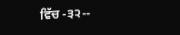ਵਿੱਚ -੩੨--